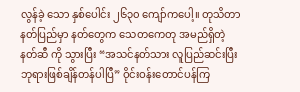လွန်ခဲ့ သော နှစ်ပေါင်း ၂၆၃၀ ကျော်ကပေါ့။ တုသိတာ နတ်ပြည်မှာ နတ်တွေက သေတကေတု အမည်ရှိတဲ့ နတ်ဆီ ကို သွားပြီး “အသင်နတ်သား လူပြည်ဆင်းပြီး ဘုရားဖြစ်ချိန်တန်ပါပြီ” ဝိုင်းဝန်းတောင်ပန်ကြ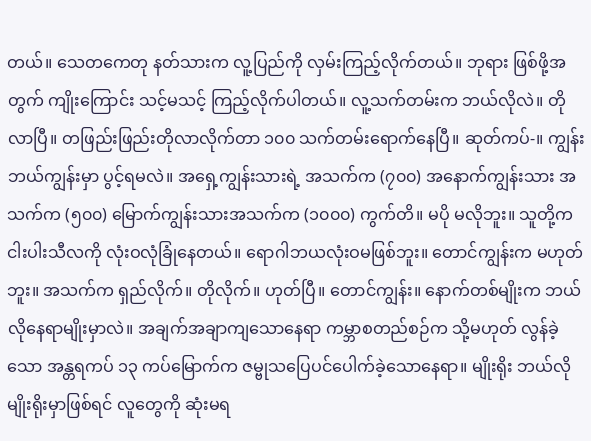တယ်။ သေတကေတု နတ်သားက လူ့ပြည်ကို လှမ်းကြည့်လိုက်တယ်။ ဘုရား ဖြစ်ဖို့အတွက် ကျိုးကြောင်း သင့်မသင့် ကြည့်လိုက်ပါတယ်။ လူ့သက်တမ်းက ဘယ်လိုလဲ။ တိုလာပြီ။ တဖြည်းဖြည်းတိုလာလိုက်တာ ၁၀၀ သက်တမ်းရောက်နေပြီ။ ဆုတ်ကပ်-။ ကျွန်း ဘယ်ကျွန်းမှာ ပွင့်ရမလဲ။ အရှေ့ကျွန်းသားရဲ့ အသက်က (၇၀၀) အနောက်ကျွန်းသား အသက်က (၅၀၀) မြောက်ကျွန်းသားအသက်က (၁၀၀၀) ကွက်တိ။ မပို မလိုဘူး။ သူတို့က ငါးပါးသီလကို လုံးဝလုံခြုံနေတယ်။ ရောဂါဘယလုံးဝမဖြစ်ဘူး။ တောင်ကျွန်းက မဟုတ်ဘူး။ အသက်က ရှည်လိုက်။ တိုလိုက်။ ဟုတ်ပြီ။ တောင်ကျွန်း။ နောက်တစ်မျိုးက ဘယ်လိုနေရာမျိုးမှာလဲ။ အချက်အချာကျသောနေရာ ကမ္ဘာစတည်စဉ်က သို့မဟုတ် လွန်ခဲ့သော အန္တရကပ် ၁၃ ကပ်မြောက်က ဇမ္ဗုသပြေပင်ပေါက်ခဲ့သောနေရာ။ မျိုးရိုး ဘယ်လိုမျိုးရိုးမှာဖြစ်ရင် လူတွေကို ဆုံးမရ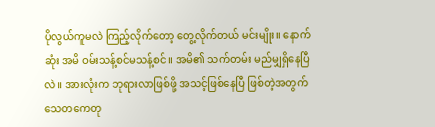ပိုလွယ်ကူမလဲ ကြည့်လိုက်တော့ တွေ့လိုက်တယ် မင်းမျိုး။ နောက်ဆုံး အမိ ဝမ်းသန့်စင်မသန့်စင်။ အမိ၏ သက်တမ်း မည်မျှရှိနေပြီလဲ။ အားလုံးက ဘုရားလာဖြစ်ဖို့ အသင့်ဖြစ်နေပြီ ဖြစ်တဲ့အတွက် သေတကေတု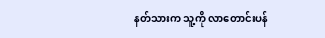နတ်သားက သူ့ကို လာတောင်းပန်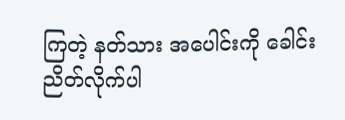ကြတဲ့ နတ်သား အပေါင်းကို ခေါင်းညိတ်လိုက်ပါ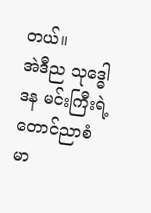တယ်။
အဲဒီည သုဒ္ဓေါဒန မင်းကြီးရဲ့ တောင်ညာစံ မာ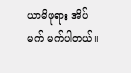ယာမိဖုရား အိပ်မက် မက်ပါတယ်။